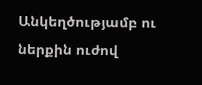Անկեղծությամբ ու ներքին ուժով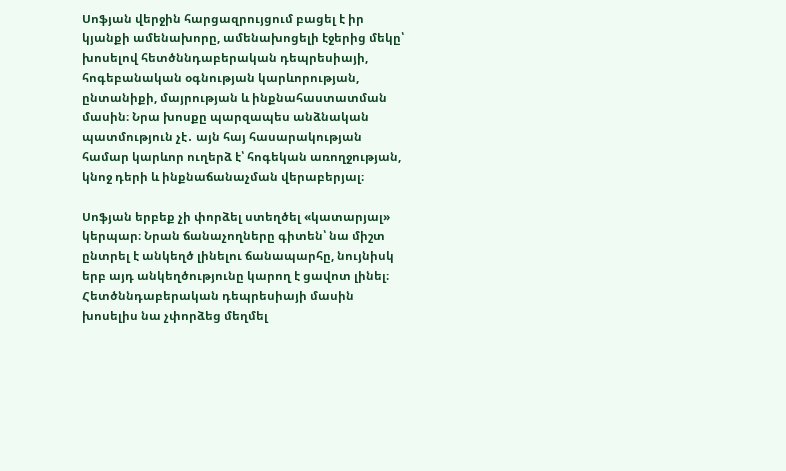Սոֆյան վերջին հարցազրույցում բացել է իր կյանքի ամենախորը, ամենախոցելի էջերից մեկը՝ խոսելով հետծննդաբերական դեպրեսիայի, հոգեբանական օգնության կարևորության, ընտանիքի, մայրության և ինքնահաստատման մասին։ Նրա խոսքը պարզապես անձնական պատմություն չէ․ այն հայ հասարակության համար կարևոր ուղերձ է՝ հոգեկան առողջության, կնոջ դերի և ինքնաճանաչման վերաբերյալ։

Սոֆյան երբեք չի փորձել ստեղծել «կատարյալ» կերպար։ Նրան ճանաչողները գիտեն՝ նա միշտ ընտրել է անկեղծ լինելու ճանապարհը, նույնիսկ երբ այդ անկեղծությունը կարող է ցավոտ լինել։ Հետծննդաբերական դեպրեսիայի մասին խոսելիս նա չփորձեց մեղմել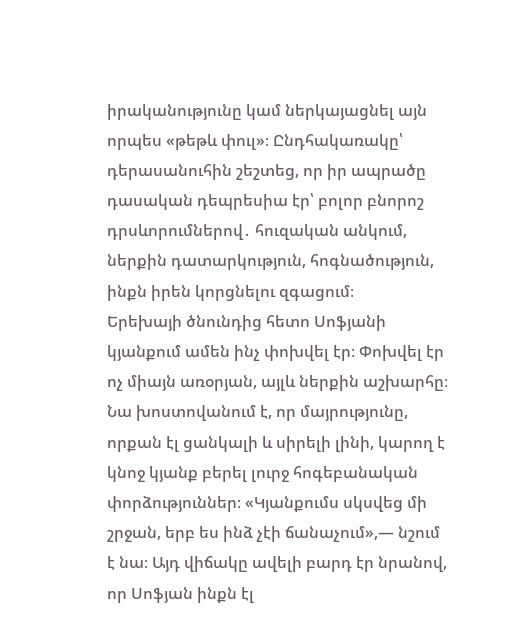իրականությունը կամ ներկայացնել այն որպես «թեթև փուլ»։ Ընդհակառակը՝ դերասանուհին շեշտեց, որ իր ապրածը դասական դեպրեսիա էր՝ բոլոր բնորոշ դրսևորումներով․ հուզական անկում, ներքին դատարկություն, հոգնածություն, ինքն իրեն կորցնելու զգացում։
Երեխայի ծնունդից հետո Սոֆյանի կյանքում ամեն ինչ փոխվել էր։ Փոխվել էր ոչ միայն առօրյան, այլև ներքին աշխարհը։ Նա խոստովանում է, որ մայրությունը, որքան էլ ցանկալի և սիրելի լինի, կարող է կնոջ կյանք բերել լուրջ հոգեբանական փորձություններ։ «Կյանքումս սկսվեց մի շրջան, երբ ես ինձ չէի ճանաչում»,— նշում է նա։ Այդ վիճակը ավելի բարդ էր նրանով, որ Սոֆյան ինքն էլ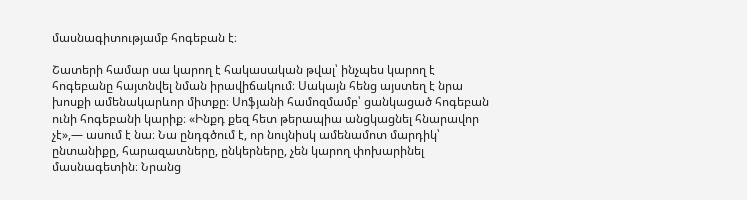մասնագիտությամբ հոգեբան է։

Շատերի համար սա կարող է հակասական թվալ՝ ինչպես կարող է հոգեբանը հայտնվել նման իրավիճակում։ Սակայն հենց այստեղ է նրա խոսքի ամենակարևոր միտքը։ Սոֆյանի համոզմամբ՝ ցանկացած հոգեբան ունի հոգեբանի կարիք։ «Ինքդ քեզ հետ թերապիա անցկացնել հնարավոր չէ»,— ասում է նա։ Նա ընդգծում է, որ նույնիսկ ամենամոտ մարդիկ՝ ընտանիքը, հարազատները, ընկերները, չեն կարող փոխարինել մասնագետին։ Նրանց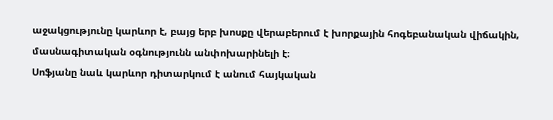աջակցությունը կարևոր է, բայց երբ խոսքը վերաբերում է խորքային հոգեբանական վիճակին, մասնագիտական օգնությունն անփոխարինելի է։
Սոֆյանը նաև կարևոր դիտարկում է անում հայկական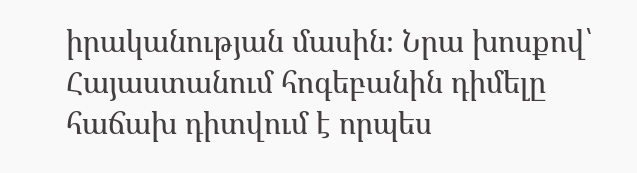իրականության մասին։ Նրա խոսքով՝ Հայաստանում հոգեբանին դիմելը հաճախ դիտվում է որպես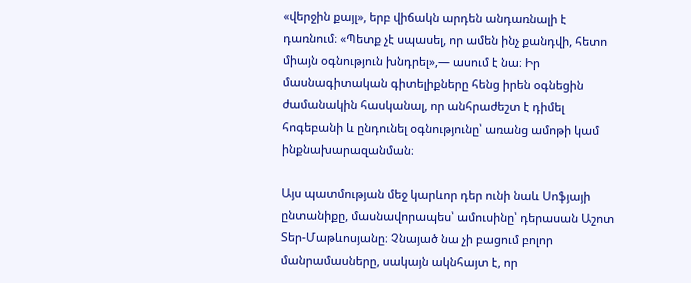«վերջին քայլ», երբ վիճակն արդեն անդառնալի է դառնում։ «Պետք չէ սպասել, որ ամեն ինչ քանդվի, հետո միայն օգնություն խնդրել»,— ասում է նա։ Իր մասնագիտական գիտելիքները հենց իրեն օգնեցին ժամանակին հասկանալ, որ անհրաժեշտ է դիմել հոգեբանի և ընդունել օգնությունը՝ առանց ամոթի կամ ինքնախարազանման։

Այս պատմության մեջ կարևոր դեր ունի նաև Սոֆյայի ընտանիքը, մասնավորապես՝ ամուսինը՝ դերասան Աշոտ Տեր-Մաթևոսյանը։ Չնայած նա չի բացում բոլոր մանրամասները, սակայն ակնհայտ է, որ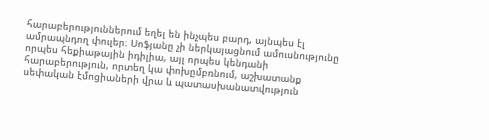հարաբերություններում եղել են ինչպես բարդ, այնպես էլ ամրապնդող փուլեր։ Սոֆյանը չի ներկայացնում ամուսնությունը որպես հեքիաթային իդիլիա, այլ որպես կենդանի հարաբերություն, որտեղ կա փոխըմբռնում, աշխատանք սեփական էմոցիաների վրա և պատասխանատվություն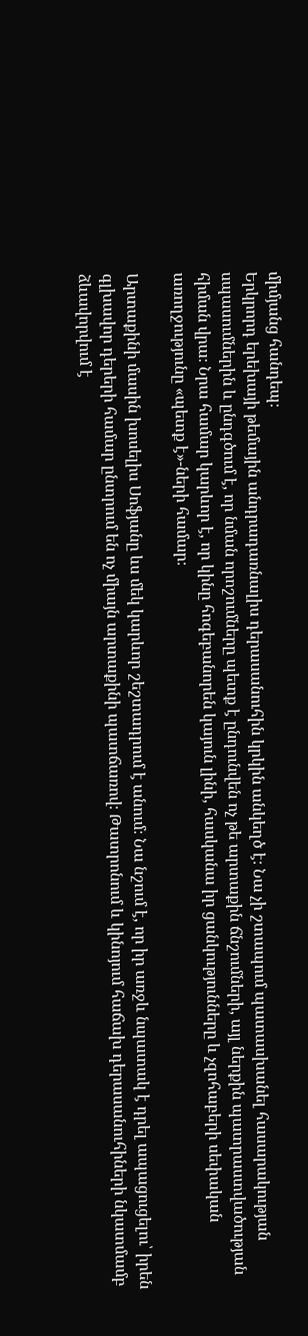միմյանց հանդեպ։
Երկրորդ երեխայի թեմային անդրադառնալիս դերասանուհին կրկին անկեղծ է։ Նա չի շտապում պատասխանել հասարակության սպասումներին և ընդգծում է, որ նման որոշումները պետք է ընդունվեն ոչ թե արտաքին ճնշումների, այլ ներքին պատրաստվածության հիման վրա։ Նրա համար կարևոր է, որ կինը հոգեբանորեն կայուն լինի, հասկանա իր ցանկությունները և չզոհաբերի սեփական առողջությունը «պետք է»-ների համար։

Արտաքինի մասին խոսելիս Սոֆյանը ևս մեկ կարևոր շեշտադրում է անում։ Նա նշում է, որ իր առջև նպատակ է դրել ապացուցելու՝ իրեն գլխավոր դերերի համար ընտրում են ոչ միայն արտաքինի պատճառով։ Թատրոնում և կինոյում հաճախ դերասանուհիների նկատմամբ ձևավորվում է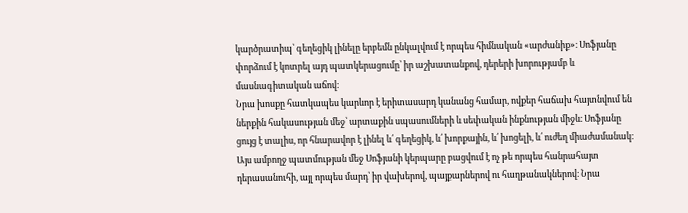կարծրատիպ՝ գեղեցիկ լինելը երբեմն ընկալվում է որպես հիմնական «արժանիք»։ Սոֆյանը փորձում է կոտրել այդ պատկերացումը՝ իր աշխատանքով, դերերի խորությամբ և մասնագիտական աճով։
Նրա խոսքը հատկապես կարևոր է երիտասարդ կանանց համար, ովքեր հաճախ հայտնվում են ներքին հակասության մեջ՝ արտաքին սպասումների և սեփական ինքնության միջև։ Սոֆյանը ցույց է տալիս, որ հնարավոր է լինել և՛ գեղեցիկ, և՛ խորքային, և՛ խոցելի, և՛ ուժեղ միաժամանակ։
Այս ամբողջ պատմության մեջ Սոֆյանի կերպարը բացվում է ոչ թե որպես հանրահայտ դերասանուհի, այլ որպես մարդ՝ իր վախերով, պայքարներով ու հաղթանակներով։ Նրա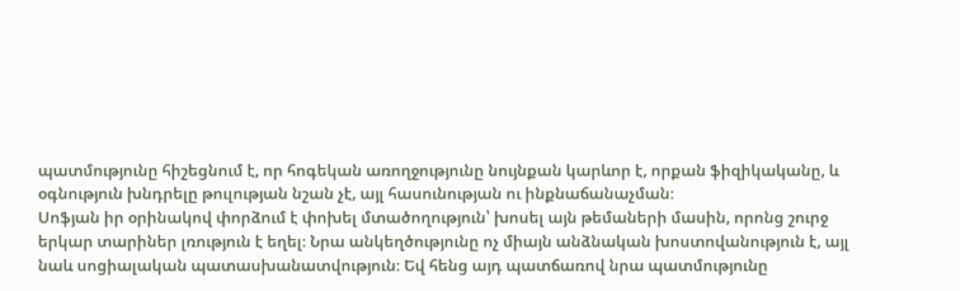պատմությունը հիշեցնում է, որ հոգեկան առողջությունը նույնքան կարևոր է, որքան ֆիզիկականը, և օգնություն խնդրելը թուլության նշան չէ, այլ հասունության ու ինքնաճանաչման։
Սոֆյան իր օրինակով փորձում է փոխել մտածողություն՝ խոսել այն թեմաների մասին, որոնց շուրջ երկար տարիներ լռություն է եղել։ Նրա անկեղծությունը ոչ միայն անձնական խոստովանություն է, այլ նաև սոցիալական պատասխանատվություն։ Եվ հենց այդ պատճառով նրա պատմությունը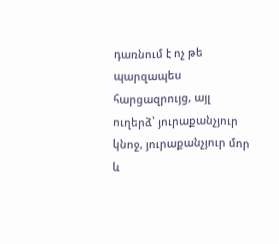դառնում է ոչ թե պարզապես հարցազրույց, այլ ուղերձ՝ յուրաքանչյուր կնոջ, յուրաքանչյուր մոր և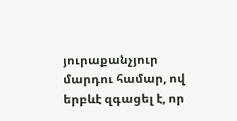յուրաքանչյուր մարդու համար, ով երբևէ զգացել է, որ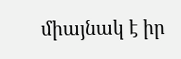միայնակ է իր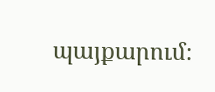պայքարում։